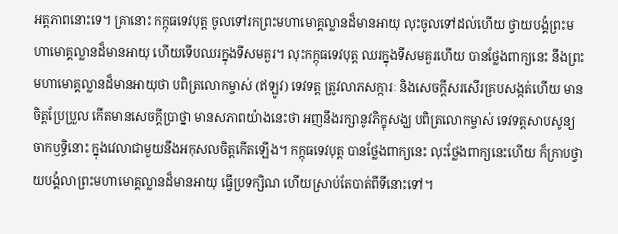អត្តភាពនោះទេ។ គ្រានោះ កក្កុធទេវបុត្ត ចូលទៅរកព្រះមហាមោគ្គល្លានដ៏មានអាយុ លុះចូលទៅដល់ហើយ ថ្វាយបង្គំព្រះមហាមោគ្គល្លានដ៏មានអាយុ ហើយទើបឈរក្នុងទីសមគួរ។ លុះកក្កុធទេវបុត្ត ឈរក្នុងទីសមគួរហើយ បានថ្លែងពាក្យនេះ នឹងព្រះមហាមោគ្គល្លានដ៏មានអាយុថា បពិត្រលោកម្ចាស់ (ឥឡូវ) ទេវទត្ត ត្រូវលាភសក្ការៈ និងសេចក្តីសរសើរគ្របសង្កត់ហើយ មានចិត្តប្រែប្រួល កើតមានសេចក្តីប្រាថ្នា មានសភាពយ៉ាងនេះថា អញនឹងរក្សានូវភិក្ខុសង្ឃ បពិត្រលោកម្ចាស់ ទេវទត្តសាបសូន្យចាកឫទ្ធិនោះ ក្នុងវេលាជាមួយនឹងអកុសលចិត្តកើតឡើង។ កក្កុធទេវបុត្ត បានថ្លែងពាក្យនេះ លុះថ្លែងពាក្យនេះហើយ ក៏ក្រាបថ្វាយបង្គំលាព្រះមហាមោគ្គល្លានដ៏មានអាយុ ធ្វើប្រទក្សិណ ហើយស្រាប់តែបាត់ពីទីនោះទៅ។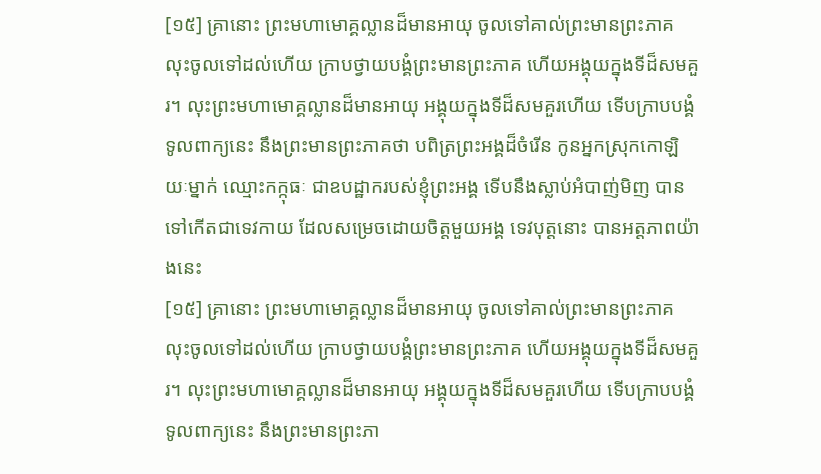[១៥] គ្រានោះ ព្រះមហាមោគ្គល្លានដ៏មានអាយុ ចូលទៅគាល់ព្រះមានព្រះភាគ លុះចូលទៅដល់ហើយ ក្រាបថ្វាយបង្គំព្រះមានព្រះភាគ ហើយអង្គុយក្នុងទីដ៏សមគួរ។ លុះព្រះមហាមោគ្គល្លានដ៏មានអាយុ អង្គុយក្នុងទីដ៏សមគួរហើយ ទើបក្រាបបង្គំទូលពាក្យនេះ នឹងព្រះមានព្រះភាគថា បពិត្រព្រះអង្គដ៏ចំរើន កូនអ្នកស្រុកកោឡិយៈម្នាក់ ឈ្មោះកក្កុធៈ ជាឧបដ្ឋាករបស់ខ្ញុំព្រះអង្គ ទើបនឹងស្លាប់អំបាញ់មិញ បានទៅកើតជាទេវកាយ ដែលសម្រេចដោយចិត្តមួយអង្គ ទេវបុត្តនោះ បានអត្តភាពយ៉ាងនេះ
[១៥] គ្រានោះ ព្រះមហាមោគ្គល្លានដ៏មានអាយុ ចូលទៅគាល់ព្រះមានព្រះភាគ លុះចូលទៅដល់ហើយ ក្រាបថ្វាយបង្គំព្រះមានព្រះភាគ ហើយអង្គុយក្នុងទីដ៏សមគួរ។ លុះព្រះមហាមោគ្គល្លានដ៏មានអាយុ អង្គុយក្នុងទីដ៏សមគួរហើយ ទើបក្រាបបង្គំទូលពាក្យនេះ នឹងព្រះមានព្រះភា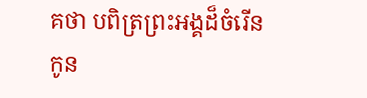គថា បពិត្រព្រះអង្គដ៏ចំរើន កូន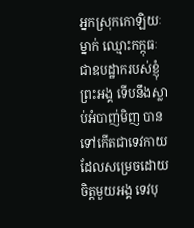អ្នកស្រុកកោឡិយៈម្នាក់ ឈ្មោះកក្កុធៈ ជាឧបដ្ឋាករបស់ខ្ញុំព្រះអង្គ ទើបនឹងស្លាប់អំបាញ់មិញ បានទៅកើតជាទេវកាយ ដែលសម្រេចដោយចិត្តមួយអង្គ ទេវបុ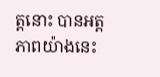ត្តនោះ បានអត្តភាពយ៉ាងនេះ